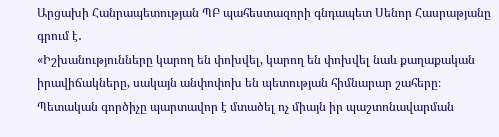Արցախի Հանրապետության ՊԲ պահեստազորի գնդապետ Սենոր Հասրաթյանը գրում է․
«Իշխանությունները կարող են փոխվել, կարող են փոխվել նաև քաղաքական իրավիճակները, սակայն անփոփոխ են պետության հիմնարար շահերը։
Պետական գործիչը պարտավոր է մտածել ոչ միայն իր պաշտոնավարման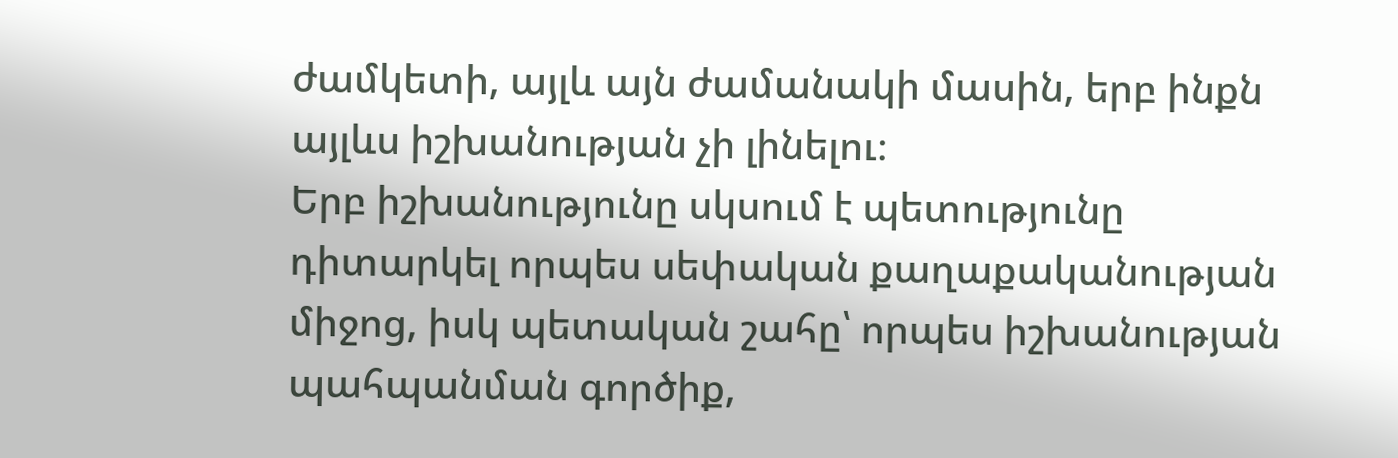ժամկետի, այլև այն ժամանակի մասին, երբ ինքն այլևս իշխանության չի լինելու։
Երբ իշխանությունը սկսում է պետությունը դիտարկել որպես սեփական քաղաքականության միջոց, իսկ պետական շահը՝ որպես իշխանության պահպանման գործիք,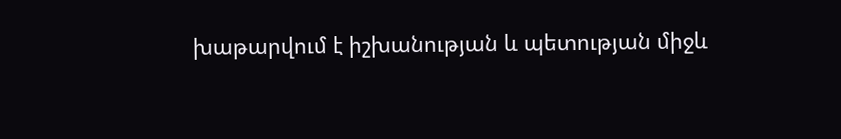խաթարվում է իշխանության և պետության միջև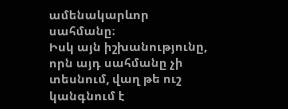ամենակարևոր սահմանը։
Իսկ այն իշխանությունը, որն այդ սահմանը չի տեսնում, վաղ թե ուշ կանգնում է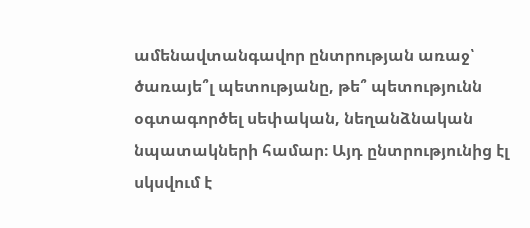ամենավտանգավոր ընտրության առաջ՝ ծառայե՞լ պետությանը, թե՞ պետությունն օգտագործել սեփական, նեղանձնական նպատակների համար։ Այդ ընտրությունից էլ սկսվում է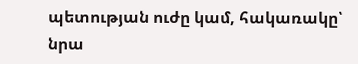պետության ուժը կամ, հակառակը՝ նրա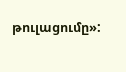թուլացումը»: